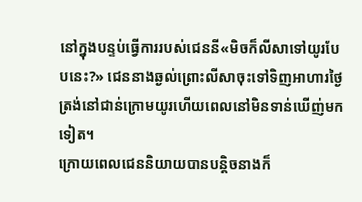នៅក្នុងបន្ទប់ធ្វើការរបស់ជេននី«មិចក៏លីសាទៅយូរបែបនេះ?» ជេននាងឆ្ងល់ព្រោះលីសាចុះទៅទិញអាហារថ្ងៃត្រង់នៅជាន់ក្រោមយូរហើយពេលនៅមិនទាន់ឃើញ់មកទៀត។
ក្រោយពេលជេននិយាយបានបន្ដិចនាងក៏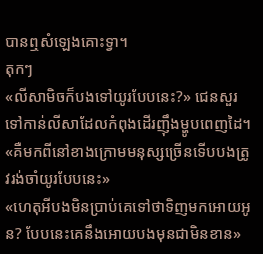បានឮសំឡេងគោះទ្វា។
តុកៗ
«លីសាមិចក៏បងទៅយូរបែបនេះ?» ជេនសួរទៅកាន់លីសាដែលកំពុងដើរញុឹងម្ហូបពេញដៃ។
«គឺមកពីនៅខាងក្រោមមនុស្សច្រើនទើបបងត្រូវរង់ចាំយូរបែបនេះ»
«ហេតុអីបងមិនប្រាប់គេទៅថាទិញមកអោយអូន? បែបនេះគេនឹងអោយបងមុនជាមិនខាន»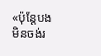«ប៉ុន្ដែបងមិនចង់រ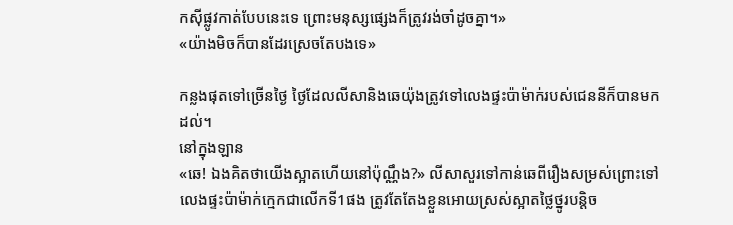កសុីផ្លូវកាត់បែបនេះទេ ព្រោះមនុស្សផ្សេងក៏ត្រូវរង់ចាំដូចគ្នា។»
«យ៉ាងមិចក៏បានដែរស្រេចតែបងទេ»

កន្លងផុតទៅច្រើនថ្ងៃ ថ្ងៃដែលលីសានិងឆេយ៉ុងត្រូវទៅលេងផ្ទះប៉ាម៉ាក់របស់ជេននីក៏បានមកដល់។
នៅក្នុងឡាន
«ឆេ! ឯងគិតថាយើងស្អាតហើយនៅប៉ុណ្ណឹង?» លីសាសួរទៅកាន់ឆេពីរឿងសម្រស់ព្រោះទៅលេងផ្ទះប៉ាម៉ាក់ក្មេកជាលើកទី1ផង ត្រូវតែតែងខ្លួនអោយស្រស់ស្អាតថ្លៃថ្នូរបន្តិច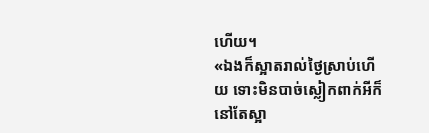ហើយ។
«ឯងក៏ស្អាតរាល់ថ្ងៃស្រាប់ហើយ ទោះមិនបាច់ស្លៀកពាក់អីក៏នៅតែស្អា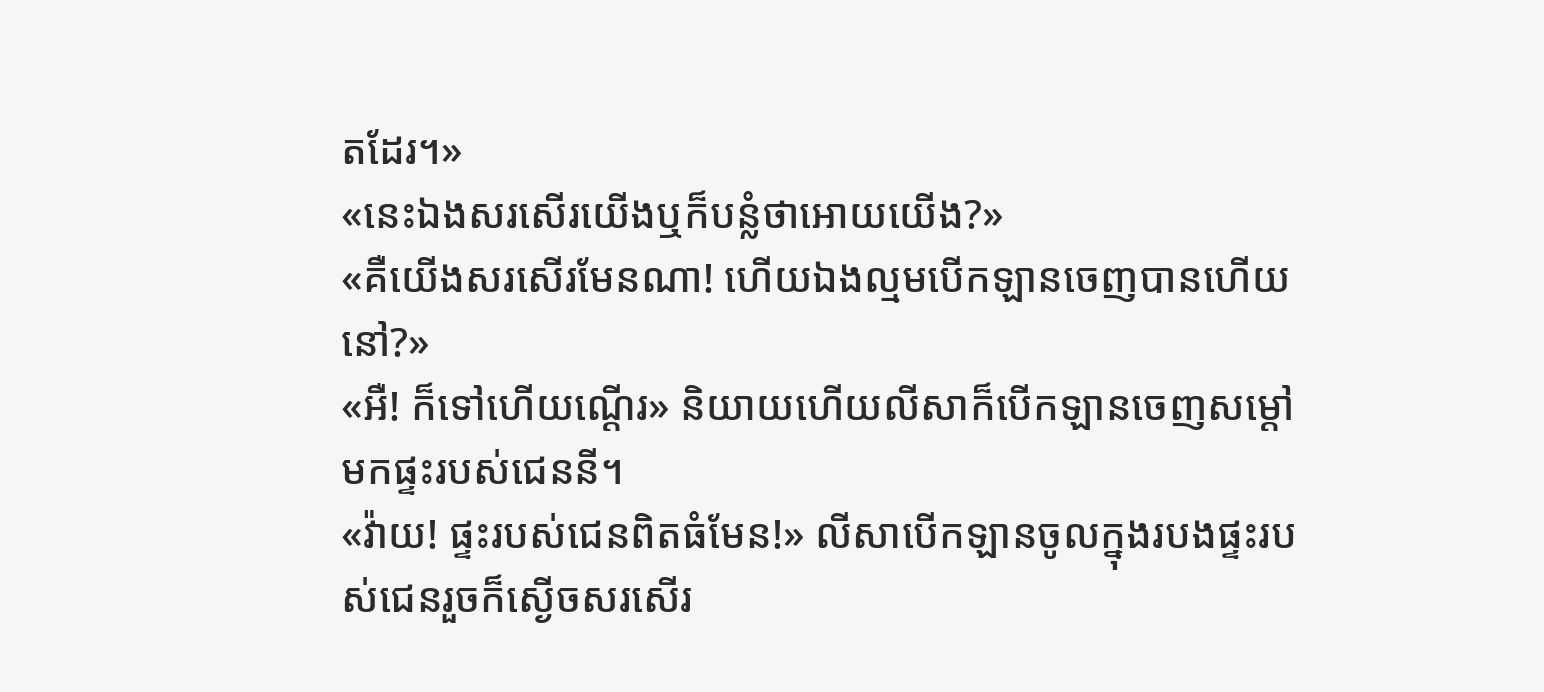តដែរ។»
«នេះឯងសរសើរយើងឬក៏បន្លំថាអោយយើង?»
«គឺយើងសរសើរមែនណា! ហើយឯងល្មមបើកឡានចេញបានហើយនៅ?»
«អឺ! ក៏ទៅហើយណ្ដើរ» និយាយហើយលីសាក៏បើកឡានចេញសម្ដៅមកផ្ទះរបស់ជេននី។
«វ៉ាយ! ផ្ទះរបស់ជេនពិតធំមែន!» លីសាបើកឡានចូលក្នុងរបងផ្ទះរបស់ជេនរួចក៏ស្ងើចសរសើរ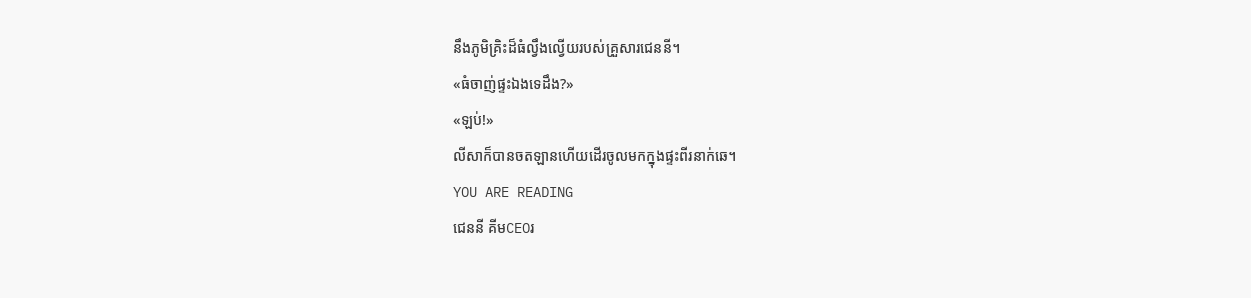នឹងភូមិគ្រិះដ៏ធំល្វឹងល្វើយរបស់គ្រួសារជេននី។
«ធំចាញ់ផ្ទះឯងទេដឹង?»
«ឡប់!»
លីសាក៏បានចតឡានហើយដើរចូលមកក្នុងផ្ទះពីរនាក់ឆេ។
YOU ARE READING
ជេននី គីមCEOរ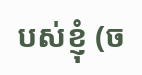បស់ខ្ញុំ (ច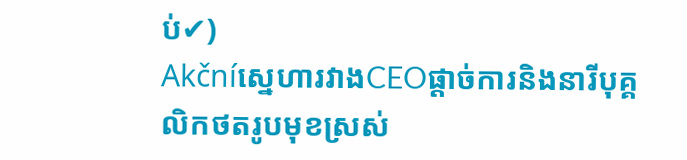ប់✔)
Akčníស្នេហារវាងCEOផ្ដាច់ការនិងនារីបុគ្គលិកថតរូបមុខស្រស់